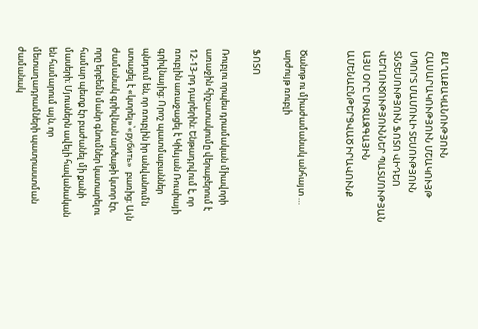ՔԱՂԱՔԱԿԱՆՈՒԹՅՈՒՆ ՀԱՍԱՐԱԿՈՒԹՅՈՒՆ ՄՇԱԿՈՒՅԹ ՍՊՈՐՏ ՄԱՄՈՒԼԻ ՏԵՍՈՒԹՅՈՒՆ ՏՆՏԵՍՈՒԹՅՈՒՆ ՖՈՏՈ ՎԻԴԵՈ ՎԵՐԼՈՒԾՈՒԹՅՈՒՆՆԵՐ ՊԱՏՄՈՒԹՅԱՆ ԱՅՍ ՕՐԸ ՄԻՋԱԶԳԱՅԻՆ ԱՄԵՆԱԸՆԹԵՐՑՎԱԾ ԻՐԱՎՈՒՆՔ


Ծանոթ ու միաժամանակ անհայտ … արժույթ ռուբլի

ՖՈՏՈ

Ռուբլու որպես դրամական միավորի առաջին հիշատակումը վերաբերում է 12-13-րդ դարերին։ Ենթադրվում է, որ ռուբլին առաջացել է Կիևյան Ռուսիայի գրիվնայից։ Որոշ պատմաբաններ պնդում են, որ ռուբլին իր անվանումն ստացել է «կտրել»՝«рубить»  բառից։ Այն ժամանակ գրիվնան արծաթի կտոր էր, որը երբեմն մանր գնումներ կատարելու համար պետք էր բաժանել մի քանի մասերի։ Մյուսներն ավելի հավանական են համարում այն, որ մետաղադրամների պատրաստման ժամանակ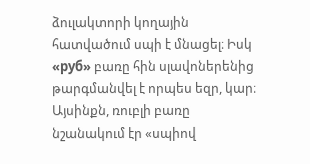ձուլակտորի կողային հատվածում սպի է մնացել։ Իսկ «руб» բառը հին սլավոներենից թարգմանվել է որպես եզր, կար։ Այսինքն, ռուբլի բառը նշանակում էր «սպիով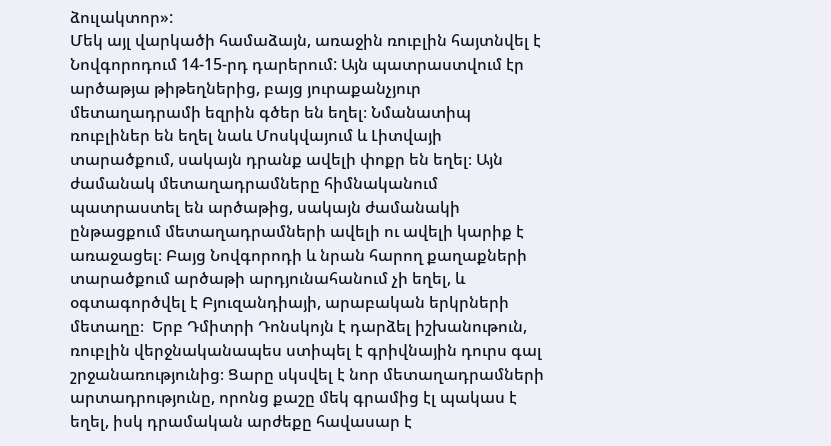ձուլակտոր»:
Մեկ այլ վարկածի համաձայն, առաջին ռուբլին հայտնվել է Նովգորոդում 14-15-րդ դարերում: Այն պատրաստվում էր արծաթյա թիթեղներից, բայց յուրաքանչյուր մետաղադրամի եզրին գծեր են եղել։ Նմանատիպ ռուբլիներ են եղել նաև Մոսկվայում և Լիտվայի տարածքում, սակայն դրանք ավելի փոքր են եղել։ Այն ժամանակ մետաղադրամները հիմնականում պատրաստել են արծաթից, սակայն ժամանակի ընթացքում մետաղադրամների ավելի ու ավելի կարիք է առաջացել։ Բայց Նովգորոդի և նրան հարող քաղաքների տարածքում արծաթի արդյունահանում չի եղել, և օգտագործվել է Բյուզանդիայի, արաբական երկրների մետաղը։  Երբ Դմիտրի Դոնսկոյն է դարձել իշխանութուն, ռուբլին վերջնականապես ստիպել է գրիվնային դուրս գալ շրջանառությունից։ Ցարը սկսվել է նոր մետաղադրամների արտադրությունը, որոնց քաշը մեկ գրամից էլ պակաս է եղել, իսկ դրամական արժեքը հավասար է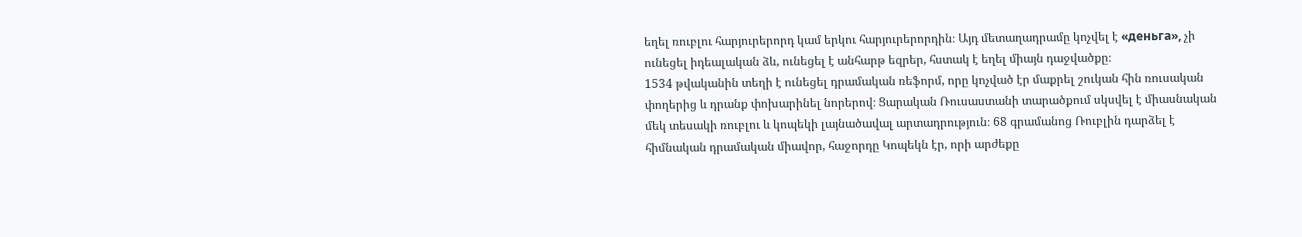եղել ռուբլու հարյուրերորդ կամ երկու հարյուրերորդին։ Այդ մետաղադրամը կոչվել է «деньга», չի ունեցել իդեալական ձև, ունեցել է անհարթ եզրեր, հստակ է եղել միայն դաջվածքը։
1534 թվականին տեղի է ունեցել դրամական ռեֆորմ, որը կոչված էր մաքրել շուկան հին ռուսական փողերից և դրանք փոխարինել նորերով։ Ցարական Ռուսաստանի տարածքում սկսվել է միասնական մեկ տեսակի ռուբլու և կոպեկի լայնածավալ արտադրություն։ 68 գրամանոց Ռուբլին դարձել է հիմնական դրամական միավոր, հաջորդը Կոպեկն էր, որի արժեքը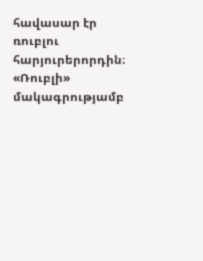հավասար էր ռուբլու հարյուրերորդին։
«Ռուբլի» մակագրությամբ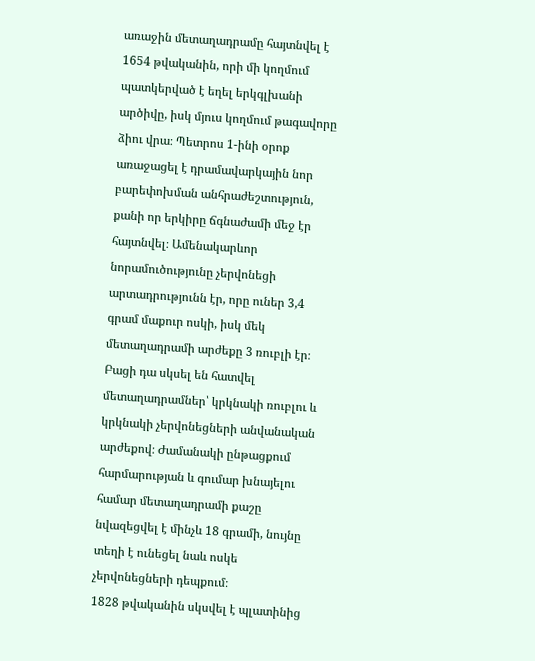առաջին մետաղադրամը հայտնվել է 1654 թվականին, որի մի կողմում պատկերված է եղել երկգլխանի արծիվը, իսկ մյուս կողմում թագավորը ձիու վրա։ Պետրոս 1-ինի օրոք առաջացել է դրամավարկային նոր բարեփոխման անհրաժեշտություն, քանի որ երկիրը ճգնաժամի մեջ էր հայտնվել։ Ամենակարևոր նորամուծությունը չերվոնեցի արտադրությունն էր, որը ուներ 3,4 գրամ մաքուր ոսկի, իսկ մեկ մետաղադրամի արժեքը 3 ռուբլի էր։ Բացի դա սկսել են հատվել մետաղադրամներ՝ կրկնակի ռուբլու և կրկնակի չերվոնեցների անվանական արժեքով։ Ժամանակի ընթացքում հարմարության և գումար խնայելու համար մետաղադրամի քաշը նվազեցվել է մինչև 18 գրամի, նույնը տեղի է ունեցել նաև ոսկե չերվոնեցների դեպքում։
1828 թվականին սկսվել է պլատինից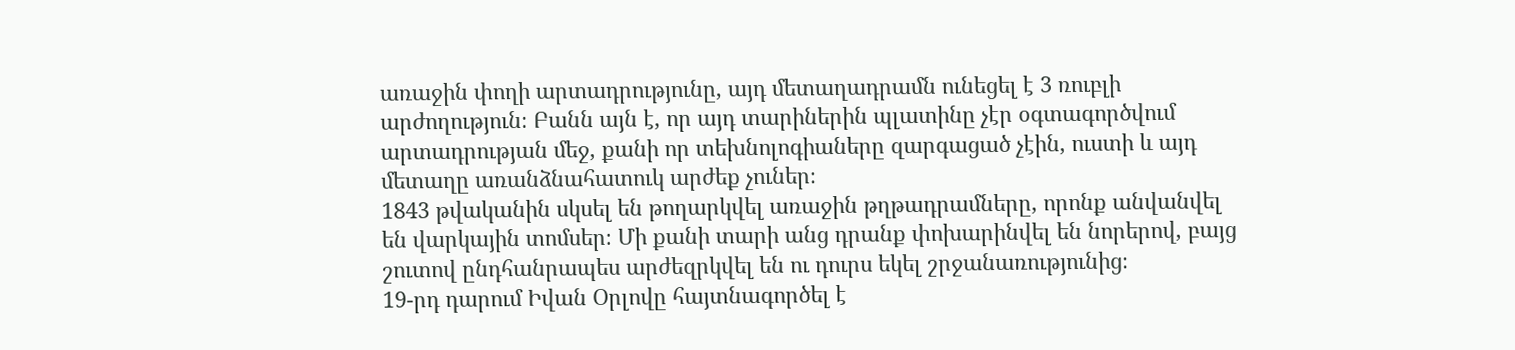առաջին փողի արտադրությունը, այդ մետաղադրամն ունեցել է 3 ռուբլի արժողություն։ Բանն այն է, որ այդ տարիներին պլատինը չէր օգտագործվում արտադրության մեջ, քանի որ տեխնոլոգիաները զարգացած չէին, ուստի և այդ մետաղը առանձնահատուկ արժեք չուներ։
1843 թվականին սկսել են թողարկվել առաջին թղթադրամները, որոնք անվանվել են վարկային տոմսեր։ Մի քանի տարի անց դրանք փոխարինվել են նորերով, բայց շուտով ընդհանրապես արժեզրկվել են ու դուրս եկել շրջանառությունից։
19-րդ դարում Իվան Օրլովը հայտնագործել է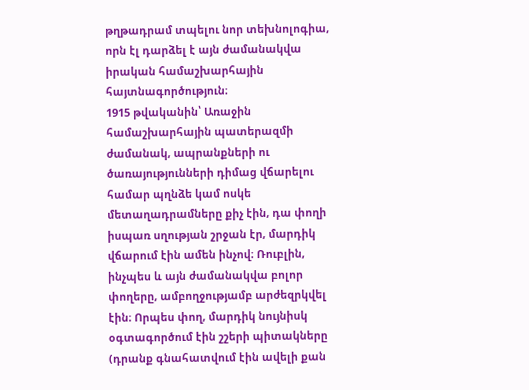թղթադրամ տպելու նոր տեխնոլոգիա, որն էլ դարձել է այն ժամանակվա իրական համաշխարհային հայտնագործություն։
1915 թվականին՝ Առաջին համաշխարհային պատերազմի ժամանակ, ապրանքների ու ծառայությունների դիմաց վճարելու համար պղնձե կամ ոսկե մետաղադրամները քիչ էին, դա փողի իսպառ սղության շրջան էր, մարդիկ վճարում էին ամեն ինչով։ Ռուբլին, ինչպես և այն ժամանակվա բոլոր փողերը, ամբողջությամբ արժեզրկվել էին։ Որպես փող, մարդիկ նույնիսկ օգտագործում էին շշերի պիտակները (դրանք գնահատվում էին ավելի քան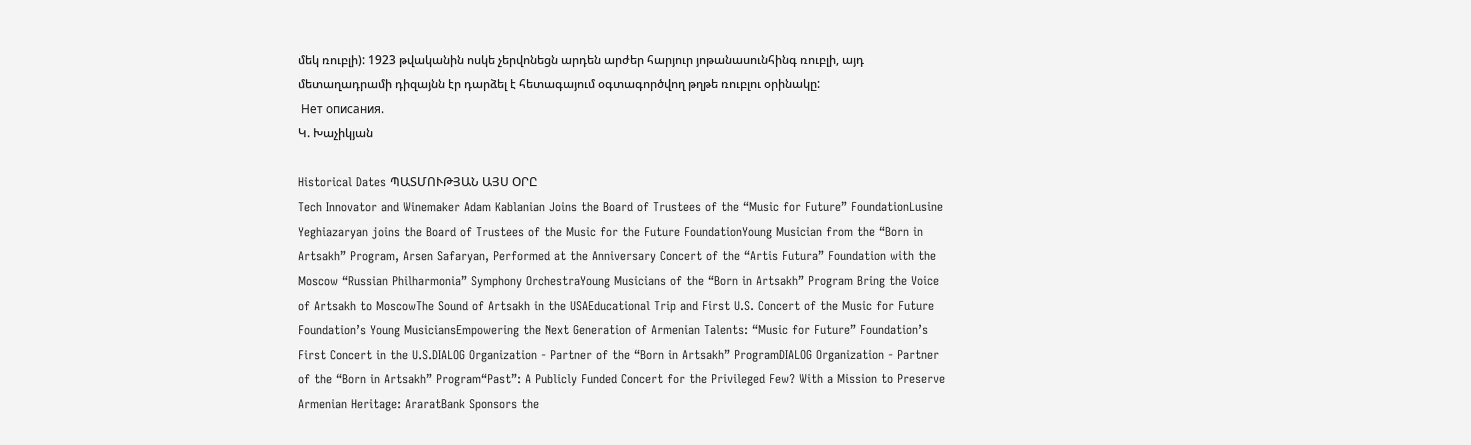մեկ ռուբլի): 1923 թվականին ոսկե չերվոնեցն արդեն արժեր հարյուր յոթանասունհինգ ռուբլի, այդ մետաղադրամի դիզայնն էր դարձել է հետագայում օգտագործվող թղթե ռուբլու օրինակը:
 Нет описания.
Կ. Խաչիկյան

Historical Dates ՊԱՏՄՈՒԹՅԱՆ ԱՅՍ ՕՐԸ
Tech Innovator and Winemaker Adam Kablanian Joins the Board of Trustees of the “Music for Future” FoundationLusine Yeghiazaryan joins the Board of Trustees of the Music for the Future FoundationYoung Musician from the “Born in Artsakh” Program, Arsen Safaryan, Performed at the Anniversary Concert of the “Artis Futura” Foundation with the Moscow “Russian Philharmonia” Symphony OrchestraYoung Musicians of the “Born in Artsakh” Program Bring the Voice of Artsakh to MoscowThe Sound of Artsakh in the USAEducational Trip and First U.S. Concert of the Music for Future Foundation’s Young MusiciansEmpowering the Next Generation of Armenian Talents: “Music for Future” Foundation’s First Concert in the U.S.DIALOG Organization - Partner of the “Born in Artsakh” ProgramDIALOG Organization - Partner of the “Born in Artsakh” Program“Past”: A Publicly Funded Concert for the Privileged Few? With a Mission to Preserve Armenian Heritage: AraratBank Sponsors the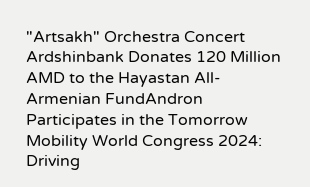"Artsakh" Orchestra Concert Ardshinbank Donates 120 Million AMD to the Hayastan All-Armenian FundAndron Participates in the Tomorrow Mobility World Congress 2024: Driving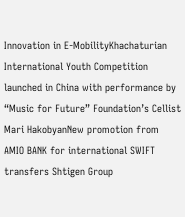Innovation in E-MobilityKhachaturian International Youth Competition launched in China with performance by “Music for Future” Foundation’s Cellist Mari HakobyanNew promotion from AMIO BANK for international SWIFT transfers Shtigen Group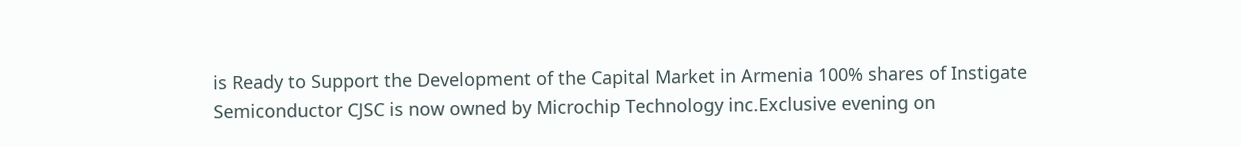is Ready to Support the Development of the Capital Market in Armenia 100% shares of Instigate Semiconductor CJSC is now owned by Microchip Technology inc.Exclusive evening on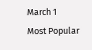March 1
Most Popular